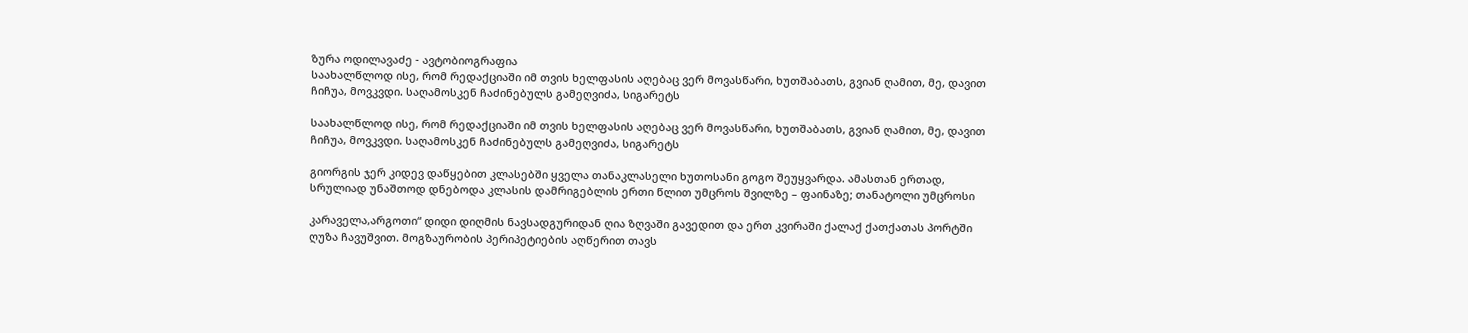ზურა ოდილავაძე - ავტობიოგრაფია
საახალწლოდ ისე, რომ რედაქციაში იმ თვის ხელფასის აღებაც ვერ მოვასწარი, ხუთშაბათს, გვიან ღამით, მე, დავით ჩიჩუა, მოვკვდი. საღამოსკენ ჩაძინებულს გამეღვიძა, სიგარეტს

საახალწლოდ ისე, რომ რედაქციაში იმ თვის ხელფასის აღებაც ვერ მოვასწარი, ხუთშაბათს, გვიან ღამით, მე, დავით ჩიჩუა, მოვკვდი. საღამოსკენ ჩაძინებულს გამეღვიძა, სიგარეტს

გიორგის ჯერ კიდევ დაწყებით კლასებში ყველა თანაკლასელი ხუთოსანი გოგო შეუყვარდა. ამასთან ერთად, სრულიად უნაშთოდ დნებოდა კლასის დამრიგებლის ერთი წლით უმცროს შვილზე – ფაინაზე; თანატოლი უმცროსი

კარაველა,არგოთი“ დიდი დიღმის ნავსადგურიდან ღია ზღვაში გავედით და ერთ კვირაში ქალაქ ქათქათას პორტში ღუზა ჩავუშვით. მოგზაურობის პერიპეტიების აღწერით თავს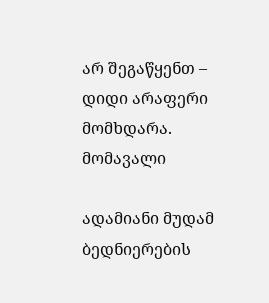არ შეგაწყენთ – დიდი არაფერი მომხდარა. მომავალი

ადამიანი მუდამ ბედნიერების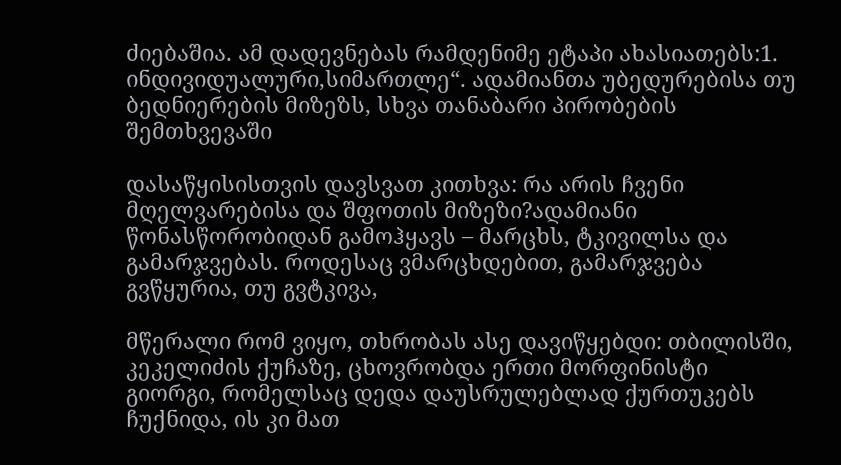ძიებაშია. ამ დადევნებას რამდენიმე ეტაპი ახასიათებს:1. ინდივიდუალური,სიმართლე“. ადამიანთა უბედურებისა თუ ბედნიერების მიზეზს, სხვა თანაბარი პირობების შემთხვევაში

დასაწყისისთვის დავსვათ კითხვა: რა არის ჩვენი მღელვარებისა და შფოთის მიზეზი?ადამიანი წონასწორობიდან გამოჰყავს – მარცხს, ტკივილსა და გამარჯვებას. როდესაც ვმარცხდებით, გამარჯვება გვწყურია, თუ გვტკივა,

მწერალი რომ ვიყო, თხრობას ასე დავიწყებდი: თბილისში, კეკელიძის ქუჩაზე, ცხოვრობდა ერთი მორფინისტი გიორგი, რომელსაც დედა დაუსრულებლად ქურთუკებს ჩუქნიდა, ის კი მათ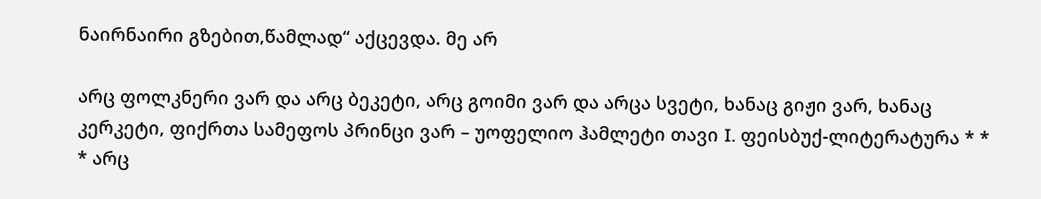ნაირნაირი გზებით,წამლად“ აქცევდა. მე არ

არც ფოლკნერი ვარ და არც ბეკეტი, არც გოიმი ვარ და არცა სვეტი, ხანაც გიჟი ვარ, ხანაც კერკეტი, ფიქრთა სამეფოს პრინცი ვარ – უოფელიო ჰამლეტი თავი I. ფეისბუქ-ლიტერატურა * * * არც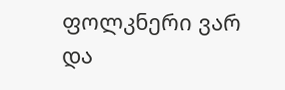ფოლკნერი ვარ და